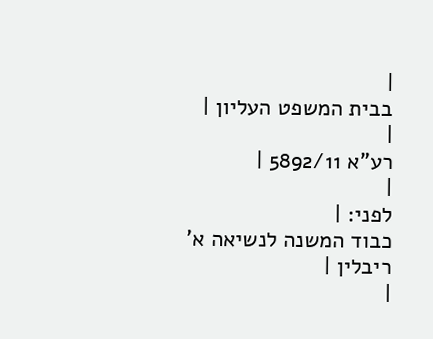|
בבית המשפט העליון |
|
רע"א 5892/11 |
|
לפני: |
כבוד המשנה לנשיאה א' ריבלין |
|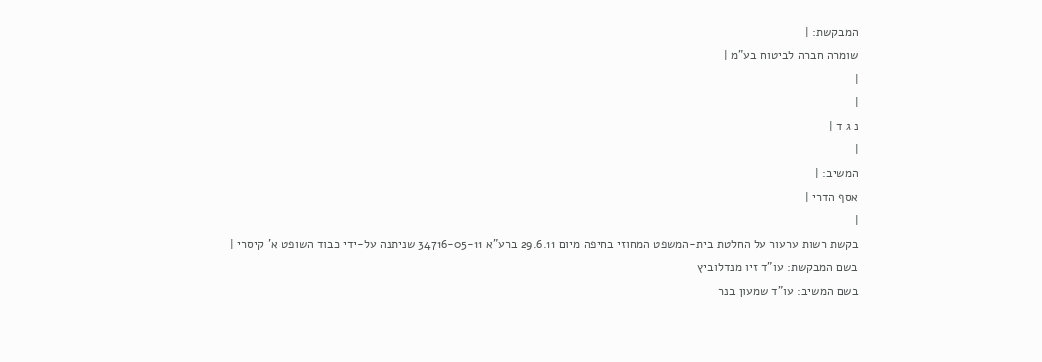המבקשת: |
שומרה חברה לביטוח בע"מ |
|
|
נ ג ד |
|
המשיב: |
אסף הדרי |
|
בקשת רשות ערעור על החלטת בית-המשפט המחוזי בחיפה מיום 29.6.11 ברע"א 34716-05-11 שניתנה על-ידי כבוד השופט א' קיסרי |
בשם המבקשת: עו"ד זיו מנדלוביץ
בשם המשיב: עו"ד שמעון בנר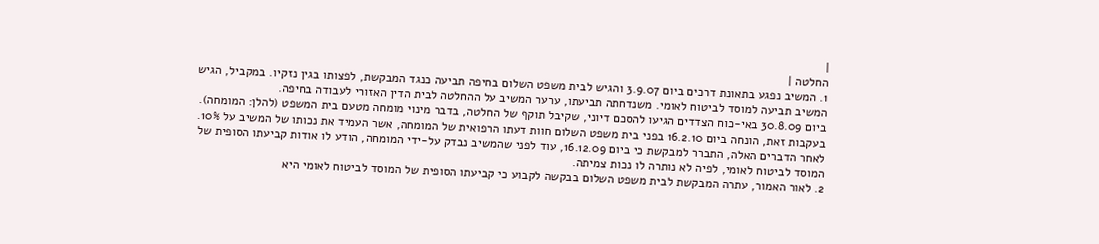|
החלטה |
1. המשיב נפגע בתאונת דרכים ביום 3.9.07 והגיש לבית משפט השלום בחיפה תביעה כנגד המבקשת, לפצותו בגין נזקיו. במקביל, הגיש המשיב תביעה למוסד לביטוח לאומי. משנדחתה תביעתו, ערער המשיב על ההחלטה לבית הדין האזורי לעבודה בחיפה.
ביום 30.8.09 באי-כוח הצדדים הגיעו להסכם דיוני, שקיבל תוקף של החלטה, בדבר מינוי מומחה מטעם בית המשפט (להלן: המומחה). בעקבות זאת, הונחה ביום 16.2.10 בפני בית משפט השלום חוות דעתו הרפואית של המומחה, אשר העמיד את נכותו של המשיב על 10%. לאחר הדברים האלה, התברר למבקשת כי ביום 16.12.09, עוד לפני שהמשיב נבדק על-ידי המומחה, הודע לו אודות קביעתו הסופית של המוסד לביטוח לאומי, לפיה לא נותרה לו נכות צמיתה.
2. לאור האמור, עתרה המבקשת לבית משפט השלום בבקשה לקבוע כי קביעתו הסופית של המוסד לביטוח לאומי היא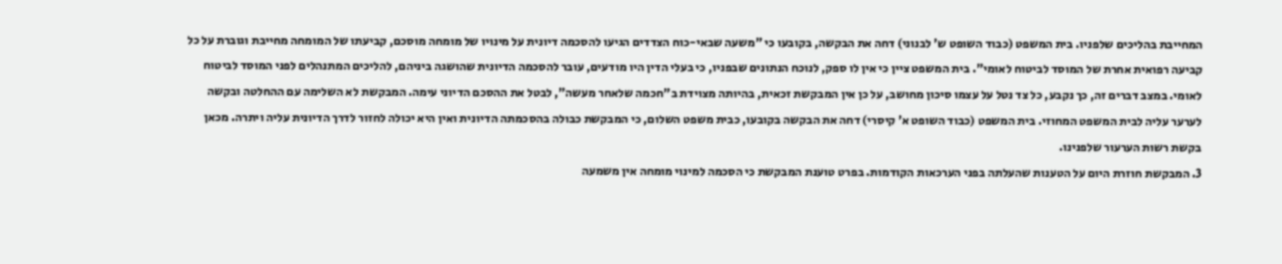המחייבת בהליכים שלפניו. בית המשפט (כבוד השופט ש' לבנוני) דחה את הבקשה, בקובעו כי "משעה שבאי-כוח הצדדים הגיעו להסכמה דיונית על מינויו של מומחה מוסכם, קביעתו של המומחה מחייבת וגוברת על כל קביעה רפואית אחרת של המוסד לביטוח לאומי". בית המשפט ציין כי אין לו ספק, לנוכח הנתונים שבפניו, כי בעלי הדין היו מודעים, עובר להסכמה הדיונית שהושגה ביניהם, להליכים המתנהלים לפני המוסד לביטוח לאומי. במצב דברים זה, כך נקבע, כל צד נטל על עצמו סיכון מחושב, על כן אין המבקשת זכאית, בהיותה מצוידת ב"חכמה שלאחר מעשה", לבטל את ההסכם הדיוני עימה. המבקשת לא השלימה עם ההחלטה ובקשה לערער עליה לבית המשפט המחוזי. בית המשפט (כבוד השופט א' קיסרי) דחה את הבקשה בקובעו, כבית משפט השלום, כי המבקשת כבולה בהסכמתה הדיונית ואין היא יכולה לחזור לדרך הדיונית עליה ויתרה. מכאן בקשת רשות הערעור שלפנינו.
3. המבקשת חוזרת היום על הטענות שהעלתה בפני הערכאות הקודמות. בפרט טוענת המבקשת כי הסכמה למינוי מומחה אין משמעה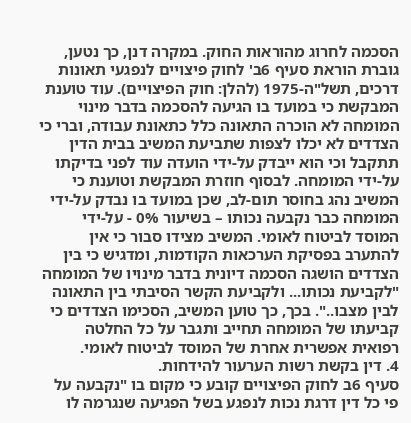הסכמה לחרוג מהוראות החוק. במקרה דנן, כך נטען, גוברת הוראת סעיף 6ב' לחוק פיצויים לנפגעי תאונות דרכים, תשל"ה-1975 (להלן: חוק הפיצויים). עוד טוענת המבקשת כי במועד בו הגיעה להסכמה בדבר מינוי המומחה לא הוכרה התאונה כלל כתאונת עבודה, וברי כי הצדדים לא יכלו לצפות שתביעת המשיב בבית הדין תתקבל וכי הוא ייבדק על-ידי הועדה עוד לפני בדיקתו על-ידי המומחה. לבסוף חוזרת המבקשת וטוענת כי המשיב נהג בחוסר תום-לב, שכן במועד בו נבדק על-ידי המומחה כבר נקבעה נכותו – בשיעור 0% - על-ידי המוסד לביטוח לאומי. המשיב מצידו סבור כי אין להתערב בפסיקת הערכאות הקודמות, ומדגיש כי בין הצדדים הושגה הסכמה דיונית בדבר מינויו של המומחה "לקביעת נכותו... ולקביעת הקשר הסיבתי בין התאונה לבין מצבו..". בכך, כך טוען המשיב, הסכימו הצדדים כי קביעתו של המומחה תחייב ותגבר על כל החלטה רפואית אפשרית אחרת של המוסד לביטוח לאומי.
4. דין בקשת רשות הערעור להידחות.
סעיף 6ב לחוק הפיצויים קובע כי מקום בו "נקבעה על פי כל דין דרגת נכות לנפגע בשל הפגיעה שנגרמה לו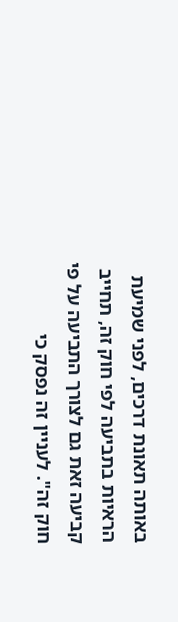באותה תאונת דרכים, לפני שמיעת הראיות בתביעה לפי חוק זה, תחייב קביעה זאת גם לצורך התביעה על פי חוק זה". לעניין זה נפסק כי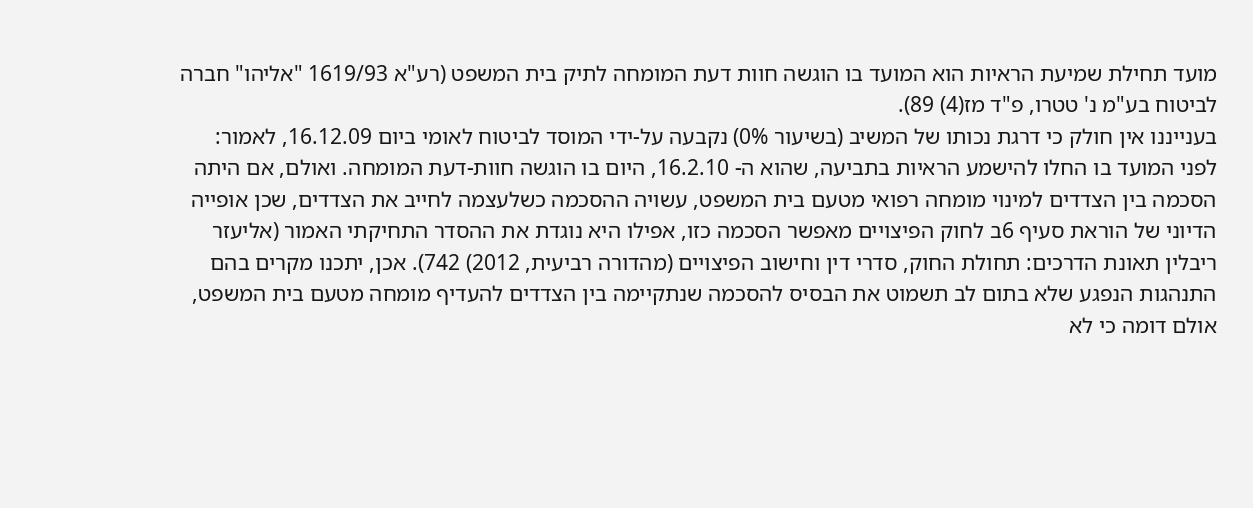מועד תחילת שמיעת הראיות הוא המועד בו הוגשה חוות דעת המומחה לתיק בית המשפט (רע"א 1619/93 "אליהו" חברה לביטוח בע"מ נ' טטרו, פ"ד מז(4) 89).
בענייננו אין חולק כי דרגת נכותו של המשיב (בשיעור 0%) נקבעה על-ידי המוסד לביטוח לאומי ביום 16.12.09, לאמור: לפני המועד בו החלו להישמע הראיות בתביעה, שהוא ה- 16.2.10, היום בו הוגשה חוות-דעת המומחה. ואולם, אם היתה הסכמה בין הצדדים למינוי מומחה רפואי מטעם בית המשפט, עשויה ההסכמה כשלעצמה לחייב את הצדדים, שכן אופייה הדיוני של הוראת סעיף 6ב לחוק הפיצויים מאפשר הסכמה כזו, אפילו היא נוגדת את ההסדר התחיקתי האמור (אליעזר ריבלין תאונת הדרכים: תחולת החוק, סדרי דין וחישוב הפיצויים (מהדורה רביעית, 2012) 742). אכן, יתכנו מקרים בהם התנהגות הנפגע שלא בתום לב תשמוט את הבסיס להסכמה שנתקיימה בין הצדדים להעדיף מומחה מטעם בית המשפט, אולם דומה כי לא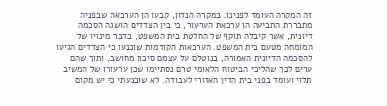זה המקרה העומד לפנינו. במקרה הנדון, קבעו הן הערכאה שבפניה מתבררת התביעה הן ערכאת הערעור, כי בין הצדדים הושגה הסכמה דיונית, אשר קיבלה תוקף של החלטת בית המשפט, בדבר מינויו של המומחה מטעם בית המשפט. הערכאות הקודמות שוכנעו כי הצדדים הגיעו להסכמה הדיונית האמורה, בנוטלם על עצמם סיכון מחושב, ותוך שהם ערים לכך שהליכי הביטוח הלאומי טרם נסתיימו שכן ערעורו של המשיב תלוי ועומד בפני בית הדין האזורי לעבודה. לא שוכנעתי כי יש מקום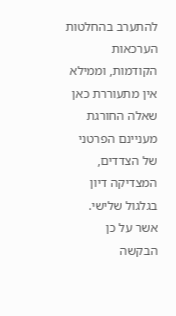להתערב בהחלטות הערכאות הקודמות, וממילא אין מתעוררת כאן שאלה החורגת מעניינם הפרטני של הצדדים, המצדיקה דיון בגלגול שלישי.
אשר על כן הבקשה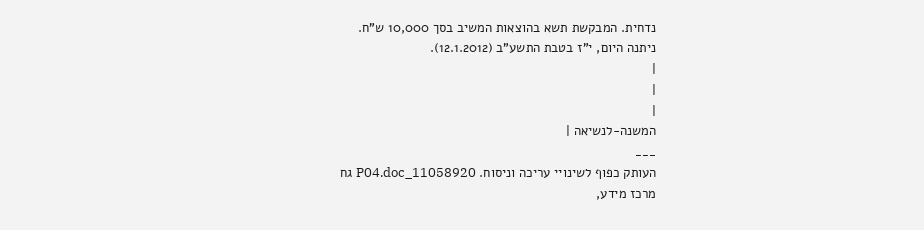נדחית. המבקשת תשא בהוצאות המשיב בסך 10,000 ש"ח.
ניתנה היום, י"ז בטבת התשע"ב (12.1.2012).
|
|
|
המשנה-לנשיאה |
___
העותק כפוף לשינויי עריכה וניסוח. 11058920_P04.doc גח
מרכז מידע,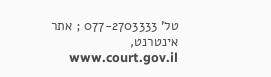טל' 077-2703333 ; אתר אינטרנט, www.court.gov.il